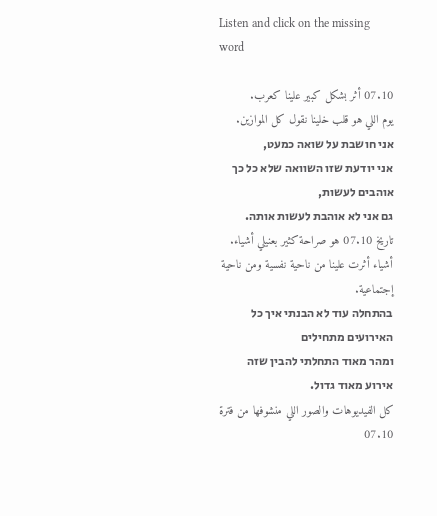Listen and click on the missing word

07.10 أثر بشكل كبير علينا كعرب.
يوم اللي هو قلب خلينا نقول كل الموازين.
אני חושבת על שואה כמעט,
אני יודעת שזו השוואה שלא כל כך אוהבים לעשות,
גם אני לא אוהבת לעשות אותה.
تاريخ 07.10 هو صراحة كثير بعنيلي أشياء.
أشياء أثرت علينا من ناحية نفسية ومن ناحية إجتماعية.
בהתחלה עוד לא הבנתי איך כל האירועים מתחילים
ומהר מאוד התחלתי להבין שזה אירוע מאוד גדול.
كل الفيديوهات والصور اللي منشوفها من فترة 07.10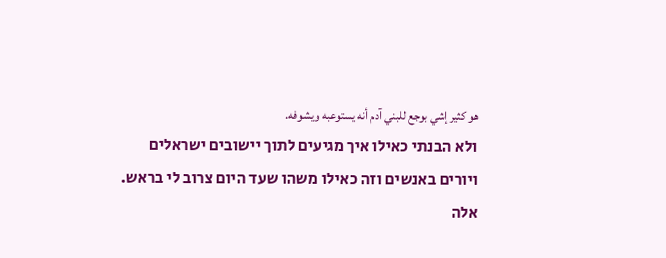هو كثير إشي بوجع للبني آدم أنه يستوعبه ويشوفه.
ולא הבנתי כאילו איך מגיעים לתוך יישובים ישראלים
ויורים באנשים וזה כאילו משהו שעד היום צרוב לי בראש.
אלה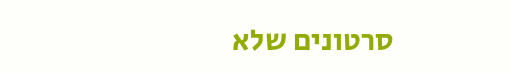סרטונים שלא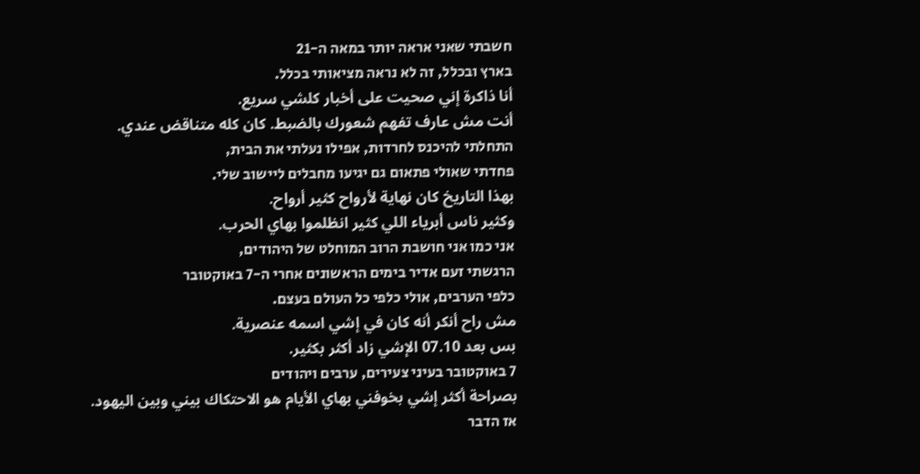חשבתי שאני אראה יותר במאה ה-21
בארץ ובכלל, זה לא נראה מציאותי בכלל.
أنا ذاكرة إني صحيت على أخبار كلشي سريع.
أنت مش عارف تفهم شعورك بالضبط. كان كله متناقض عندي.
התחלתי להיכנס לחרדות, אפילו נעלתי את הבית,
פחדתי שאולי פתאום גם יגיעו מחבלים ליישוב שלי.
بهذا التاريخ كان نهاية لأرواح كثير أرواح.
وكثير ناس أبرياء اللي كثير انظلموا بهاي الحرب.
אני כמו אני חושבת הרוב המוחלט של היהודים,
הרגשתי זעם אדיר בימים הראשונים אחרי ה-7 באוקטובר
כלפי הערבים, אולי כלפי כל העולם בעצם.
مش راح أنكر أنه كان في إشي اسمه عنصرية.
بس بعد 07.10 الإشي زاد أكثر بكثير.
7 באוקטובר בעיני צעירים, ערבים ויהודים
بصراحة أكثر إشي بخوفني بهاي الأيام هو الاحتكاك بيني وبين اليهود.
אז הדבר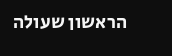הראשון שעולה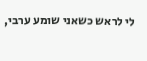לי לראש כשאני שומע ערבי,